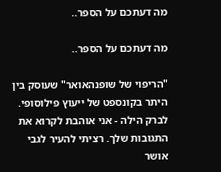מה דעתכם על הספר..

מה דעתכם על הספר..

"הריפוי של שופנהאואר" שעוסק בין היתר בקונספט של ייעוץ פילוסופי. לברק הילה - אני אוהבת לקרוא את התגובות שלך. רציתי להעיר לגבי אושר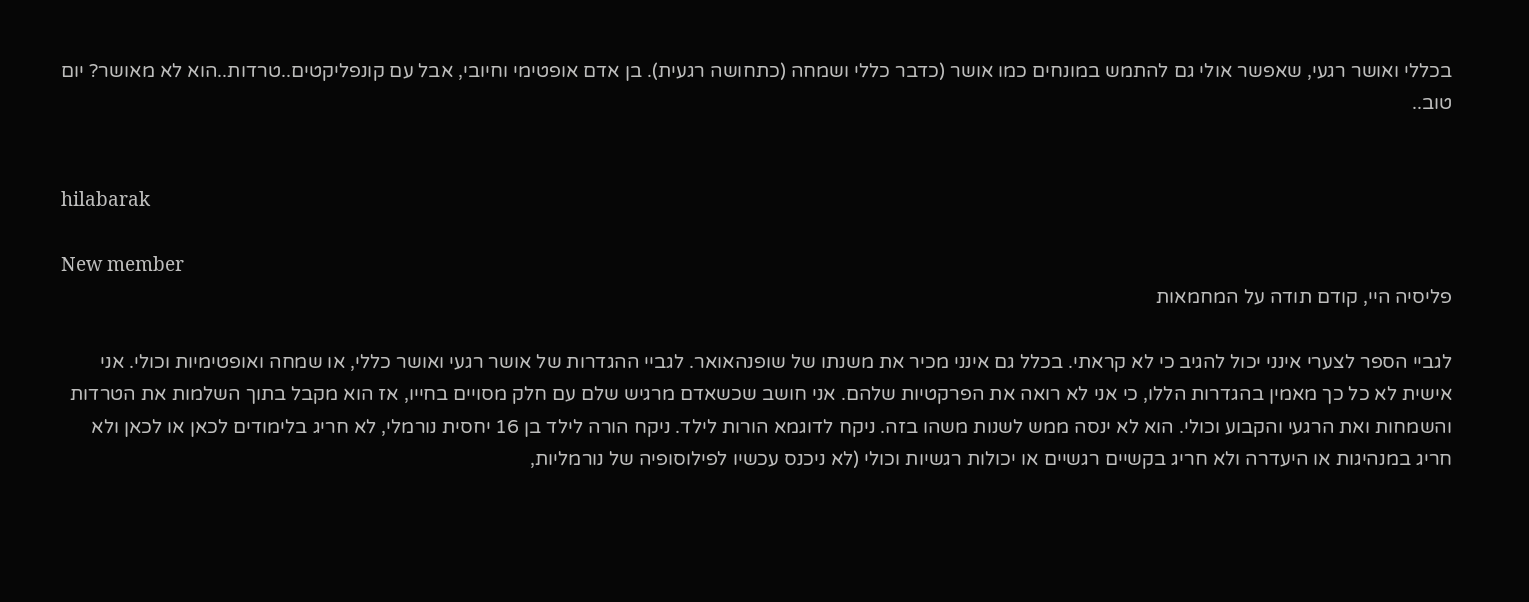בכללי ואושר רגעי, שאפשר אולי גם להתמש במונחים כמו אושר (כדבר כללי ושמחה (כתחושה רגעית). בן אדם אופטימי וחיובי, אבל עם קונפליקטים..טרדות..הוא לא מאושר? יום טוב..


hilabarak

New member
פליסיה היי, קודם תודה על המחמאות

לגביי הספר לצערי אינני יכול להגיב כי לא קראתי. בכלל גם אינני מכיר את משנתו של שופנהאואר. לגביי ההגדרות של אושר רגעי ואושר כללי, או שמחה ואופטימיות וכולי. אני אישית לא כל כך מאמין בהגדרות הללו, כי אני לא רואה את הפרקטיות שלהם. אני חושב שכשאדם מרגיש שלם עם חלק מסויים בחייו, אז הוא מקבל בתוך השלמות את הטרדות והשמחות ואת הרגעי והקבוע וכולי. הוא לא ינסה ממש לשנות משהו בזה. ניקח לדוגמא הורות לילד. ניקח הורה לילד בן 16 יחסית נורמלי, לא חריג בלימודים לכאן או לכאן ולא חריג במנהיגות או היעדרה ולא חריג בקשיים רגשיים או יכולות רגשיות וכולי (לא ניכנס עכשיו לפילוסופיה של נורמליות,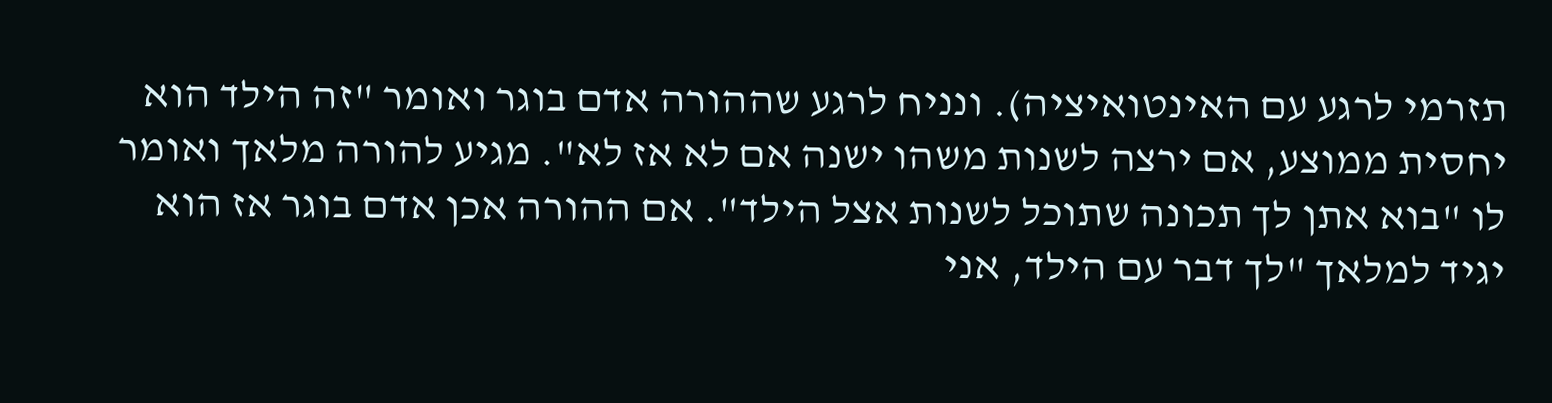תזרמי לרגע עם האינטואיציה). ונניח לרגע שההורה אדם בוגר ואומר "זה הילד הוא יחסית ממוצע, אם ירצה לשנות משהו ישנה אם לא אז לא". מגיע להורה מלאך ואומר לו "בוא אתן לך תכונה שתוכל לשנות אצל הילד". אם ההורה אכן אדם בוגר אז הוא יגיד למלאך "לך דבר עם הילד, אני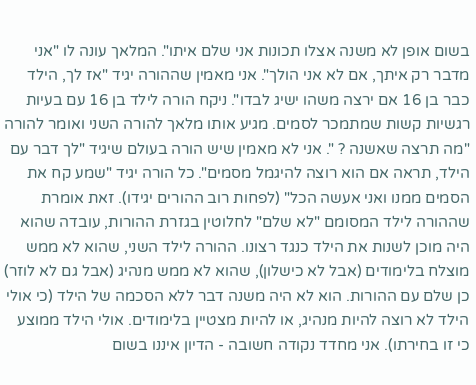בשום אופן לא משנה אצלו תכונות אני שלם איתו". המלאך עונה לו "אני מדבר רק איתך, אם לא אני הולך". אני מאמין שההורה יגיד "אז לך, הילד כבר בן 16 אם ירצה משהו ישיג לבדו". ניקח הורה לילד בן 16 עם בעיות רגשיות קשות שמתמכר לסמים. מגיע אותו מלאך להורה השני ואומר להורה "מה תרצה שאשנה ? ". אני לא מאמין שיש הורה בעולם שיגיד "לך דבר עם הילד, תראה אם הוא רוצה להיגמל מסמים". כל הורה יגיד "שמע קח את הסמים ממנו ואני אעשה הכל" (לפחות רוב ההורים יגידו). זאת אומרת שההורה לילד המסומם "לא שלם" לחלוטין בגזרת ההורות, עובדה שהוא היה מוכן לשנות את הילד כנגד רצונו. ההורה לילד השני, שהוא לא ממש מוצלח בלימודים (אבל לא כישלון), שהוא לא ממש מנהיג (אבל גם לא לוזר) כן שלם עם ההורות. הוא לא היה משנה דבר ללא הסכמה של הילד (כי אולי הילד לא רוצה להיות מנהיג, או להיות מצטיין בלימודים. אולי הילד ממוצע כי זו בחירתו). אני מחדד נקודה חשובה - הדיון איננו בשום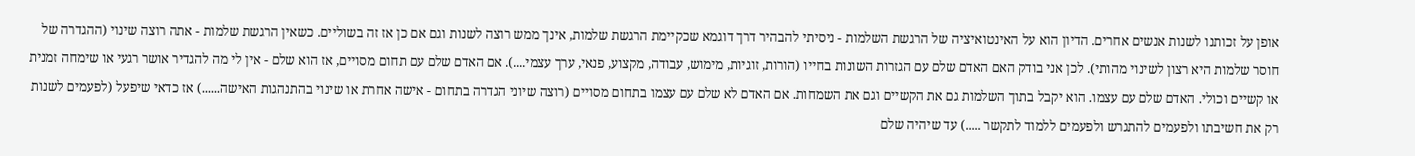אופן על זכותנו לשנות אנשים אחרים. הדיון הוא על האינטואיציה של הרגשת השלמות - ניסיתי להבהיר דרך דוגמא שכקיימת הרגשת שלמות, אינך ממש רוצה לשנות וגם אם כן אז זה בשוליים. כשאין הרגשת שלמות - אתה רוצה שינוי (ההגדרה של חוסר שלמות היא רצון לשינוי מהותי). לכן אני בודק האם האדם שלם עם הגזרות השונות בחייו (הורות, זוגיות, מימוש, עבודה, מקצוע, פנאי, ערך עצמי....). אם האדם שלם עם תחום מסויים, אז הוא שלם - אין לי מה להגדיר אושר רגעי או שימחה זמנית או קשיים וכולי. האדם שלם עם עצמו. הוא יקבל בתוך השלמות גם את הקשיים וגם את השמחות. אם האדם לא שלם עם עצמו בתחום מסויים (רוצה שיוני הגדרה בתחום - אישה אחרת או שינוי בהתנהגות האישה......) אז כדאי שיפעל (לפעמים לשנות רק את חשיבתו ולפעמים להתגרש ולפעמים ללמוד לתקשר .....) עד שיהיה שלם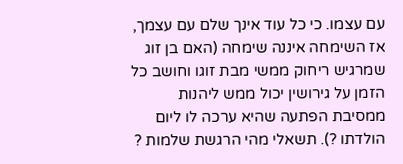עם עצמו. כי כל עוד אינך שלם עם עצמך, אז השימחה איננה שימחה (האם בן זוג שמרגיש ריחוק ממשי מבת זוגו וחושב כל הזמן על גירושין יכול ממש ליהנות ממסיבת הפתעה שהיא ערכה לו ליום הולדתו ?). תשאלי מהי הרגשת שלמות ?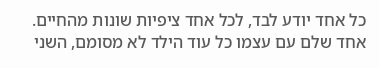כל אחד יודע לבד, לכל אחד ציפיות שונות מהחיים. אחד שלם עם עצמו כל עוד הילד לא מסומם, השני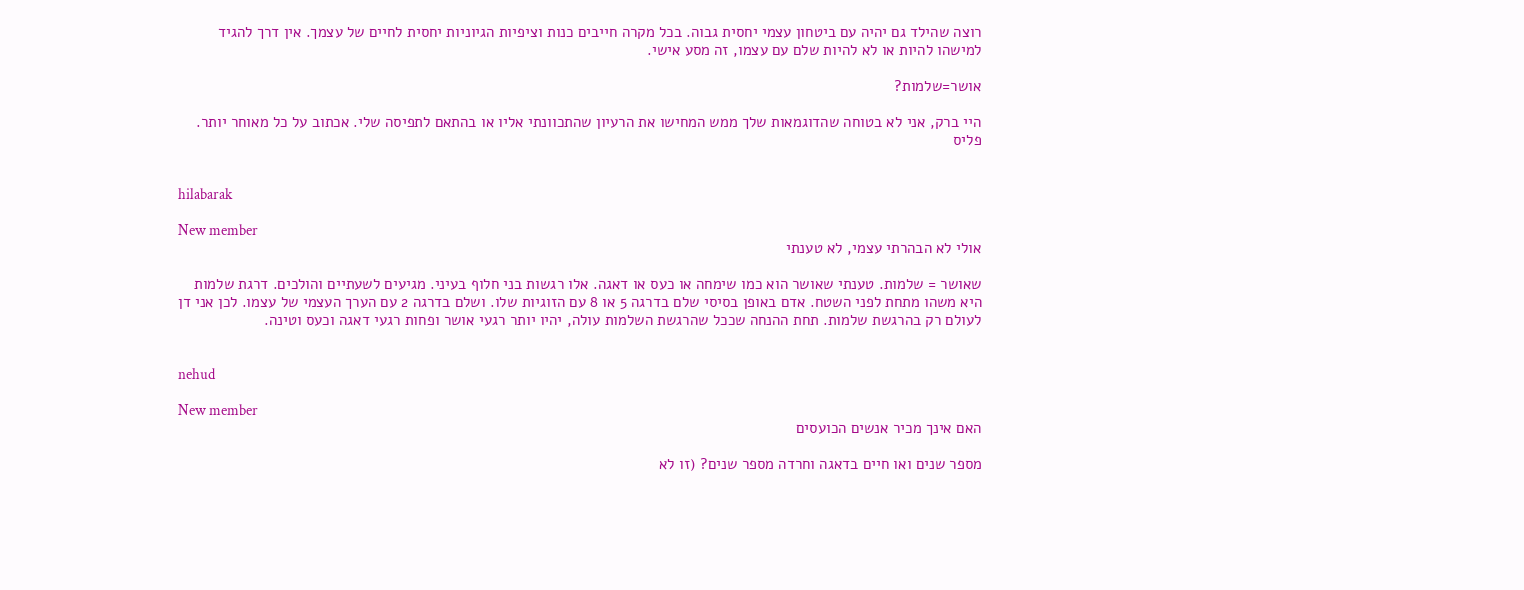רוצה שהילד גם יהיה עם ביטחון עצמי יחסית גבוה. בכל מקרה חייבים כנות וציפיות הגיוניות יחסית לחיים של עצמך. אין דרך להגיד למישהו להיות או לא להיות שלם עם עצמו, זה מסע אישי.

אושר=שלמות?

היי ברק, אני לא בטוחה שהדוגמאות שלך ממש המחישו את הרעיון שהתכוונתי אליו או בהתאם לתפיסה שלי. אכתוב על כל מאוחר יותר. פליס


hilabarak

New member
אולי לא הבהרתי עצמי, לא טענתי

שאושר = שלמות. טענתי שאושר הוא כמו שימחה או כעס או דאגה. אלו רגשות בני חלוף בעיני. מגיעים לשעתיים והולכים. דרגת שלמות היא משהו מתחת לפני השטח. אדם באופן בסיסי שלם בדרגה 5 או 8 עם הזוגיות שלו. ושלם בדרגה 2 עם הערך העצמי של עצמו. לכן אני דן לעולם רק בהרגשת שלמות. תחת ההנחה שככל שהרגשת השלמות עולה, יהיו יותר רגעי אושר ופחות רגעי דאגה וכעס וטינה.


nehud

New member
האם אינך מכיר אנשים הכועסים

מספר שנים ואו חיים בדאגה וחרדה מספר שנים? (זו לא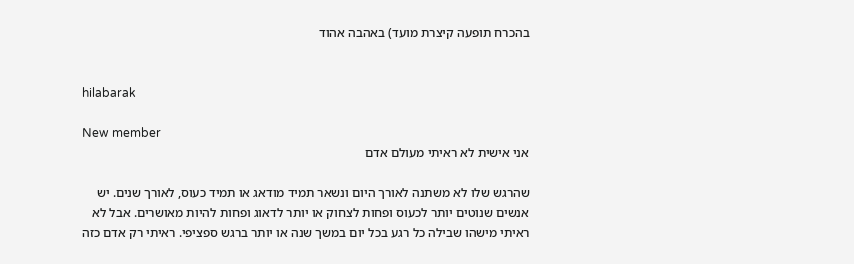בהכרח תופעה קיצרת מועד) באהבה אהוד


hilabarak

New member
אני אישית לא ראיתי מעולם אדם

שהרגש שלו לא משתנה לאורך היום ונשאר תמיד מודאג או תמיד כעוס, לאורך שנים. יש אנשים שנוטים יותר לכעוס ופחות לצחוק או יותר לדאוג ופחות להיות מאושרים. אבל לא ראיתי מישהו שבילה כל רגע בכל יום במשך שנה או יותר ברגש ספציפי. ראיתי רק אדם כזה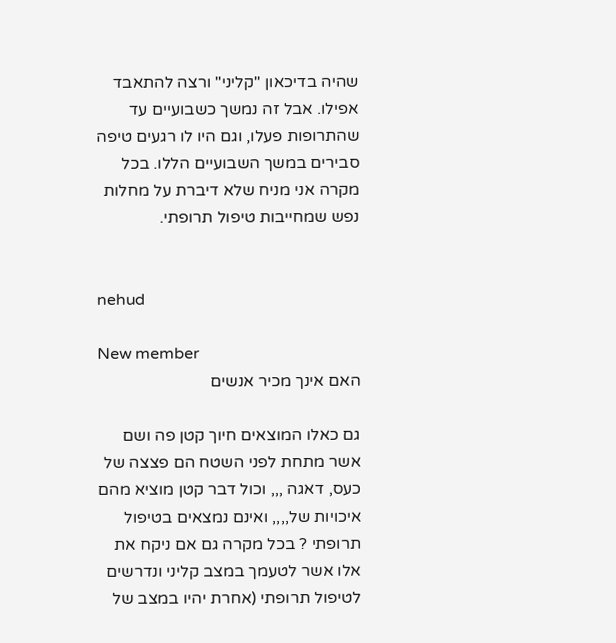שהיה בדיכאון "קליני" ורצה להתאבד אפילו. אבל זה נמשך כשבועיים עד שהתרופות פעלו, וגם היו לו רגעים טיפה סבירים במשך השבועיים הללו. בכל מקרה אני מניח שלא דיברת על מחלות נפש שמחייבות טיפול תרופתי.


nehud

New member
האם אינך מכיר אנשים

גם כאלו המוצאים חיוך קטן פה ושם אשר מתחת לפני השטח הם פצצה של כעס, דאגה ,,, וכול דבר קטן מוציא מהם איכויות של,,,, ואינם נמצאים בטיפול תרופתי ? בכל מקרה גם אם ניקח את אלו אשר לטעמך במצב קליני ונדרשים לטיפול תרופתי (אחרת יהיו במצב של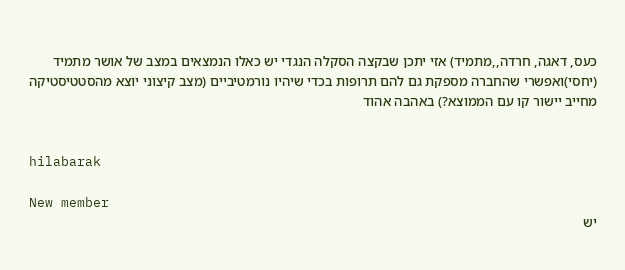כעס, דאגה, חרדה,,מתמיד) אזי יתכן שבקצה הסקלה הנגדי יש כאלו הנמצאים במצב של אושר מתמיד (יחסי)ואפשרי שהחברה מספקת גם להם תרופות בכדי שיהיו נורמטיביים (מצב קיצוני יוצא מהסטטיסטיקה מחייב יישור קו עם הממוצא?) באהבה אהוד


hilabarak

New member
יש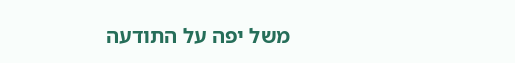משל יפה על התודעה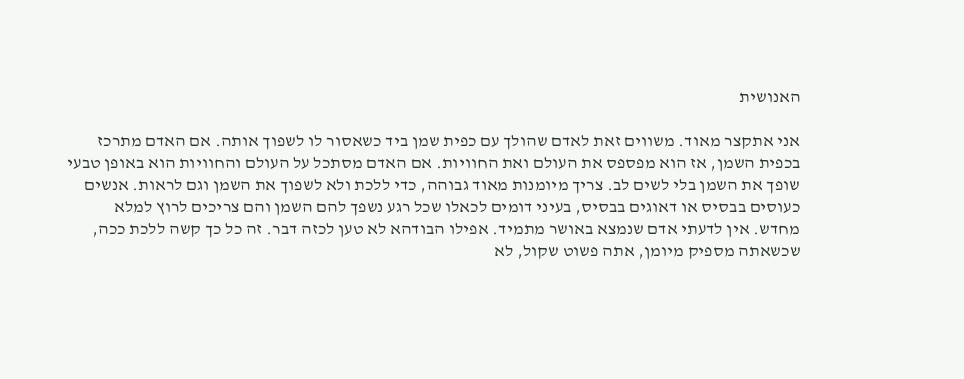האנושית

אני אתקצר מאוד. משווים זאת לאדם שהולך עם כפית שמן ביד כשאסור לו לשפוך אותה. אם האדם מתרכז בכפית השמן, אז הוא מפספס את העולם ואת החוויות. אם האדם מסתכל על העולם והחוויות הוא באופן טבעי שופך את השמן בלי לשים לב. צריך מיומנות מאוד גבוהה, כדי ללכת ולא לשפוך את השמן וגם לראות. אנשים כעוסים בבסיס או דאוגים בבסיס, בעיני דומים לכאלו שכל רגע נשפך להם השמן והם צריכים לרוץ למלא מחדש. אין לדעתי אדם שנמצא באושר מתמיד. אפילו הבודהא לא טען לכזה דבר. זה כל כך קשה ללכת ככה, שכשאתה מספיק מיומן, אתה פשוט שקול, לא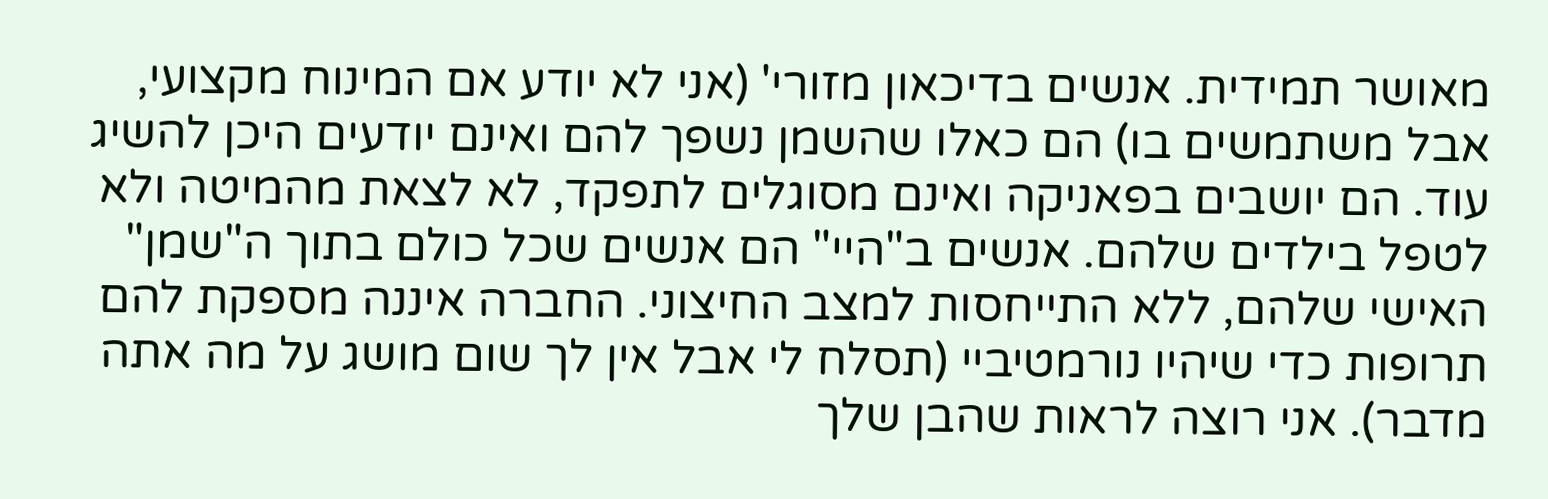מאושר תמידית. אנשים בדיכאון מזורי' (אני לא יודע אם המינוח מקצועי, אבל משתמשים בו) הם כאלו שהשמן נשפך להם ואינם יודעים היכן להשיג עוד. הם יושבים בפאניקה ואינם מסוגלים לתפקד, לא לצאת מהמיטה ולא לטפל בילדים שלהם. אנשים ב"היי" הם אנשים שכל כולם בתוך ה"שמן" האישי שלהם, ללא התייחסות למצב החיצוני. החברה איננה מספקת להם תרופות כדי שיהיו נורמטיביי (תסלח לי אבל אין לך שום מושג על מה אתה מדבר). אני רוצה לראות שהבן שלך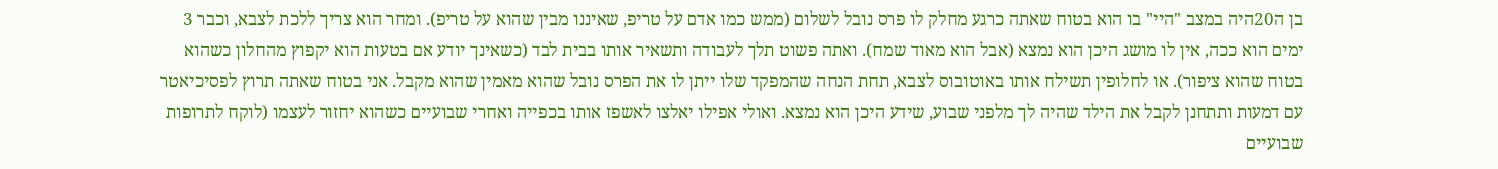בן ה20היה במצב "היי" בו הוא בטוח שאתה כרגע מחלק לו פרס נובל לשלום (ממש כמו אדם על טריפ, שאיננו מבין שהוא על טריפ). ומחר הוא צריך ללכת לצבא, וכבר 3 ימים הוא ככה, אין לו מושג היכן הוא נמצא (אבל הוא מאוד שמח). ואתה פשוט תלך לעבודה ותשאיר אותו בבית לבד (כשאינך יודע אם בטעות הוא יקפוץ מהחלון כשהוא בטוח שהוא ציפור). או לחלופין תשילח אותו באוטובוס לצבא, תחת הנחה שהמפקד שלו ייתן לו את הפרס נובל שהוא מאמין שהוא מקבל. אני בטוח שאתה תרוץ לפסיכיאטר עם דמעות ותתחנן לקבל את הילד שהיה לך מלפני שבוע, שידע היכן הוא נמצא. ואולי אפילו יאלצו לאשפז אותו בכפייה ואחרי שבועיים כשהוא יחזור לעצמו (לוקח לתרופות שבועיים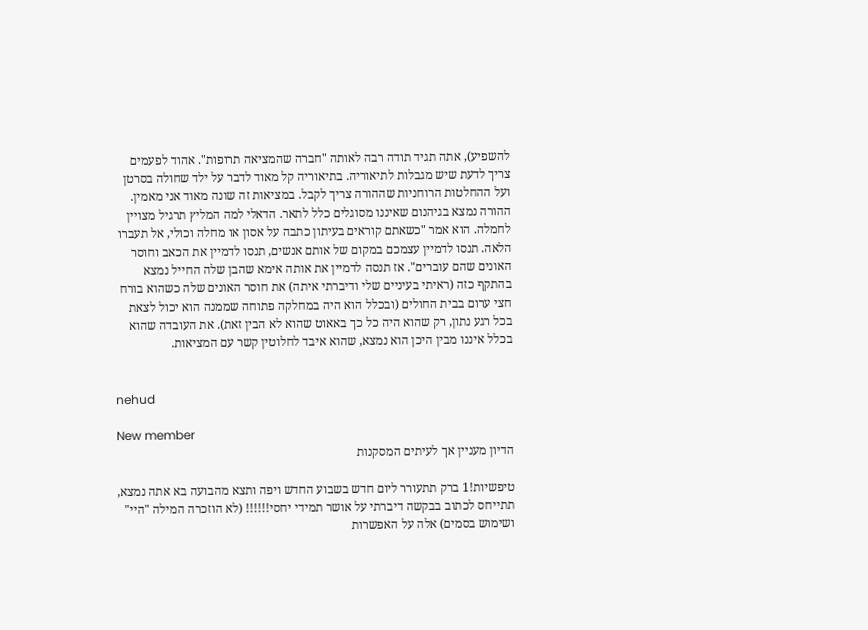להשפיע), אתה תגיד תודה רבה לאותה "חברה שהמציאה תרופות". אהוד לפעמים צריך לדעת שיש מגבלות לתיאוריה. בתיאוריה קל מאוד לדבר על ילד שחולה בסרטן ועל ההחלטות הרוחניות שההורה צריך לקבל. במציאות זה שונה מאוד אני מאמין. ההורה נמצא בגיהנום שאיננו מסוגלים כלל לתאר. הדאלי למה המליץ תרגיל מצויין לחמלה. הוא אמר "כשאתם קוראים בעיתון כתבה על אסון או מחלה וכולי, אל תעברו הלאה. תנסו לדמיין עצמכם במקום של אותם אנשים, תנסו לדמיין את הכאב וחוסר האונים שהם עוברים". אז תנסה לדמיין את אותה אימא שהבן שלה החייל נמצא בהתקף כזה (ראיתי בעיניים שלי ודיברתי איתה) את חוסר האונים שלה כשהוא בורח חצי ערום בבית החולים (ובכלל הוא היה במחלקה פתוחה שממנה הוא יכול לצאת בכל רגע נתון, רק שהוא היה כל כך באאוט שהוא לא הבין זאת). את העובדה שהוא בכלל איננו מבין היכן הוא נמצא, שהוא איבד לחלוטין קשר עם המציאות.


nehud

New member
הדיון מעניין אך לעיתים המסקנות

טיפשיות!1 ברק תתעורר ליום חדש בשבוע החדש ויפה ותצא מהבועה בא אתה נמצא, תתייחס לכתוב בבקשה דיברתי על אושר תמידי יחסי!!!!!! (לא הוזכרה המילה "היי" ושימוש בסמים) אלה על האפשרות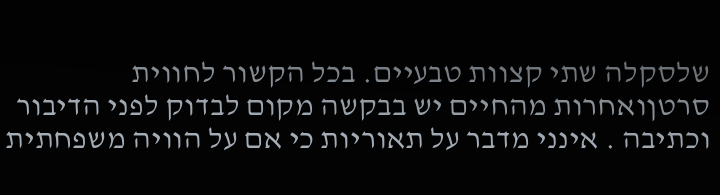שלסקלה שתי קצוות טבעיים. בכל הקשור לחווית סרטןואחרות מהחיים יש בבקשה מקום לבדוק לפני הדיבור וכתיבה . אינני מדבר על תאוריות כי אם על הוויה משפחתית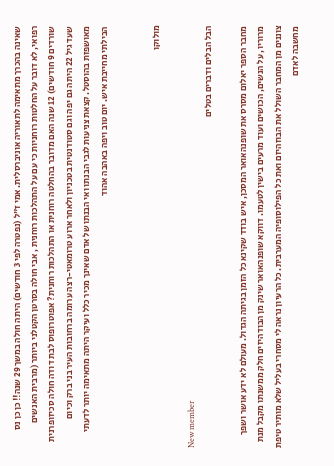שאינה בהכרך מתאימה לתאוריה אוניברסלית. אמי ז"ל (נפטרה לפי 3 חודשים) היתה חולה במשך 29 שנה!! כן כן נס רפואי, לא דובר על החלטות רוחניות כי עם על התהלכות רוחנית , אבי חולה בסרטן הקטלני ביותר (מרבית האנשים שורדים 9 חודשים) 12 שנה האם מדובר בהחלטה רוחנית או התהלכות רוחנית? אפוטרופוס לבת דודה חולה סכיזופרנית שעד גיל 22 היתה גם יפה וגם סטודנטית בטכניון ולאחר ארוע טרומאטי-רצה ערומה ברחובות העיר בני ברק וכיום מאושפזת בהוסטל. קצאת צניעות לגבי הבנתו ואי הבנתו של אדם שאינך מכיר כלל ועיקר היתה מתאימה יותר לדעתי הבילתי מחייבת איש. יום טוב ויפה באהבה אהוד


מולוקו

New member
הבל הבלים ודברים בטלים

מחבר הספר יאלום מסרס את שופנהאואר המסכן, איש בודד שקינא כל הזמן בגיתה הגדול. מעולם לא ידע אושר ושפך מרוריו, על הנשים, הכושים ועוד מרעים בישין לטעמו. דווקא שופנהאואר שינק מן הבודהיזים חלק ממשנתו מקבל מנת צוננים מן המחבר השולל את הבוזהיזם ואת כל הפילוסופיה המערבית. כל הרעיון נראה לי מסחרי בעליל שלא מותיר טיפת מחשבה לאדם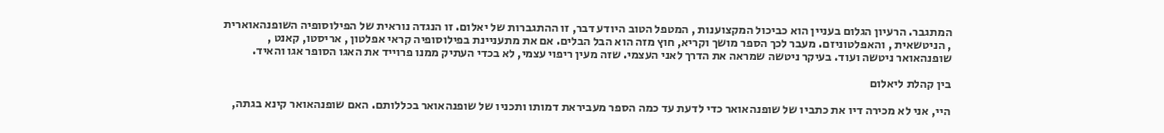המתגבר. הרעיון הגלום בעניין הוא כביכול המקצוענות , המטפל הטוב היודע דבר, זו ההתגברות של יאלום. זו הנגדה נוראית של הפילוסופיה השופנהאוארית , הניטשאית , והאפלטוניזם. מעבר לכך הספר מושך וקריא, חוץ מזה הוא הבל הבלים. אם את מתעניינת בפילוסופיה קראי אפלטון , אריסטו, קאנט , שופנהאואר ניטשה ועוד. בעיקר ניטשה שמראה את הדרך לאני העצמי. שזה מעין ריפוי עצמי, לא בכדי העתיק ממנו פרוייד את האגו הסופר אגו והאיד.

בין קהלת ליאלום

היי, אני לא מכירה דיו את כתביו של שופנהאואר כדי לדעת עד כמה הספר מעביראת דמותו ותכניו של שופנהאואר בכללותם. האם שופנהאואר קינא בגתה,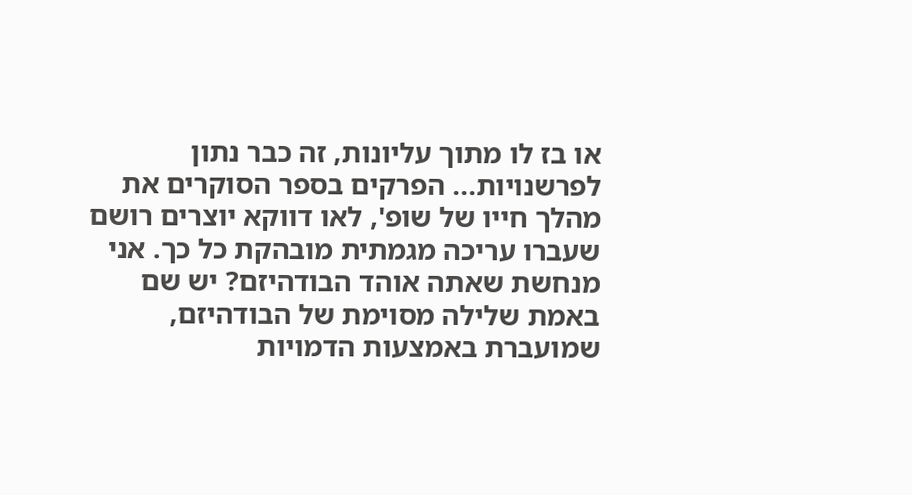או בז לו מתוך עליונות, זה כבר נתון לפרשנויות... הפרקים בספר הסוקרים את מהלך חייו של שופ', לאו דווקא יוצרים רושם שעברו עריכה מגמתית מובהקת כל כך. אני מנחשת שאתה אוהד הבודהיזם? יש שם באמת שלילה מסוימת של הבודהיזם, שמועברת באמצעות הדמויות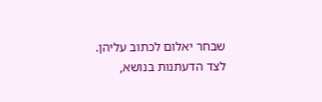שבחר יאלום לכתוב עליהן. לצד הדעתנות בנושא,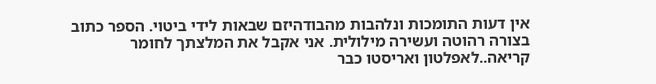אין דעות התומכות ונלהבות מהבודהיזם שבאות לידי ביטוי. הספר כתוב בצורה רהוטה ועשירה מילולית. אני אקבל את המלצתך לחומר קריאה..לאפלטון ואריסטו כבר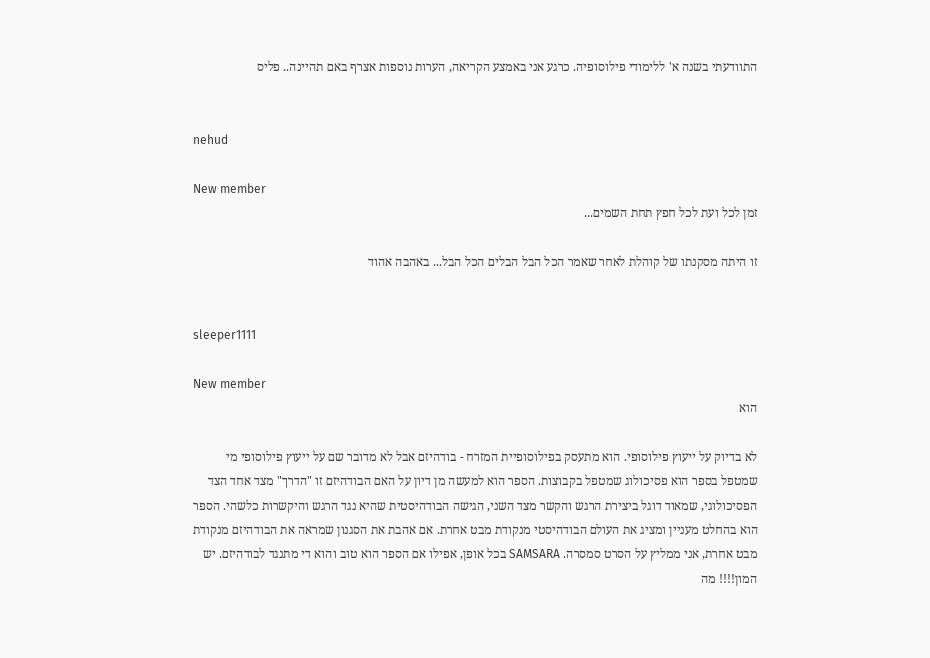התוודעתי בשנה א' ללימודי פילוסופיה. כרגע אני באמצע הקריאה, הערות נוספות אצרף באם תהיינה.. פליס


nehud

New member
זמן לכל ועת לכל חפץ תחת השמים...

זו היתה מסקנתו של קוהלת לאחר שאמר הכל הבל הבלים הכל הבל... באהבה אהוד


sleeper1111

New member
הוא

לא בדיוק על ייעוץ פילוסופי. הוא מתעסק בפילוסופיית המזרח - בודהיזם אבל לא מדובר שם על ייעוץ פילוסופי מי שמטפל בספר הוא פסיכולוג שמטפל בקבוצות. הספר הוא למעשה מן דיון על האם הבודהיזם זו "הדרך" מצד אחד הצד הפסיכולוגי, שמאוד דוגל ביצירת הרגש והקשר מצד השני, הגישה הבודהיסטית שהיא נגד הרגש והיקשרות כלשהי. הספר הוא בהחלט מעניין ומציג את העולם הבודהיסטי מנקודת מבט אחרת. אם אהבת את הסגנון שמראה את הבודהיזם מנקודת מבט אחרת, אני ממליץ על הסרט סמסרה. SAMSARA בכל אופן, אפילו אם הספר הוא טוב והוא די מתנגד לבודהיזם. יש המון!!!! מה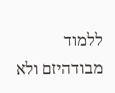ללמוד מבודהיזם ולא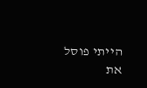הייתי פוסל את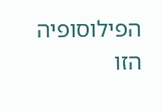הפילוסופיה הזו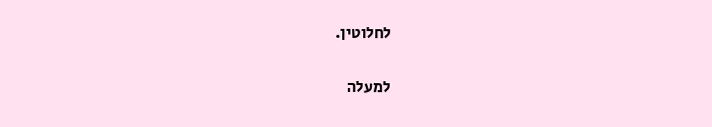לחלוטין.

למעלה